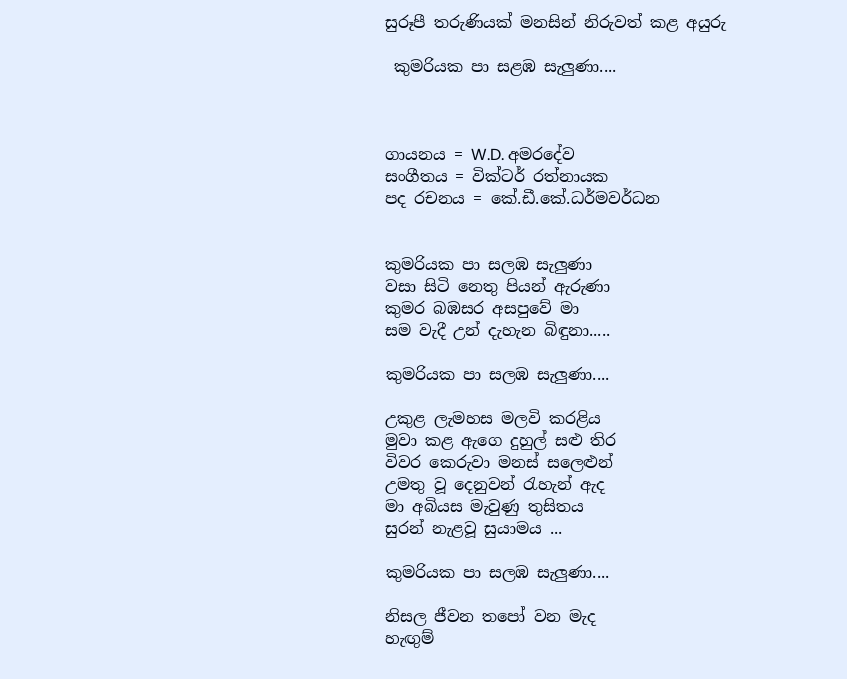සුරූපී තරුණියක් මනසින් නිරුවත් කළ අයුරු

 කුමරියක පා සළඹ සැලුණා....



ගායනය = W.D. අමරදේව
සංගීතය = වික්ටර් රත්නායක
පද රචනය = කේ.ඩී.කේ.ධර්මවර්ධන


කුමරියක පා සලඹ සැලුණා
වසා සිටි නෙතු පියන් ඇරුණා
කුමර බඹසර අසපුවේ මා
සම වැදී උන් දැහැන බිඳුනා.....

කුමරියක පා සලඹ සැලුණා....

උකුළ ලැමහස මලවි කරළිය
මුවා කළ ඇගෙ දුහුල් සළු තිර
විවර කෙරුවා මනස් සලෙළුන්
උමතු වූ දෙනුවන් රැහැන් ඇද
මා අබියස මැවුණු තුසිතය
සුරන් නැළවූ සුයාමය ...

කුමරියක පා සලඹ සැලුණා....

නිසල ජීවන තපෝ වන මැද
හැඟුම්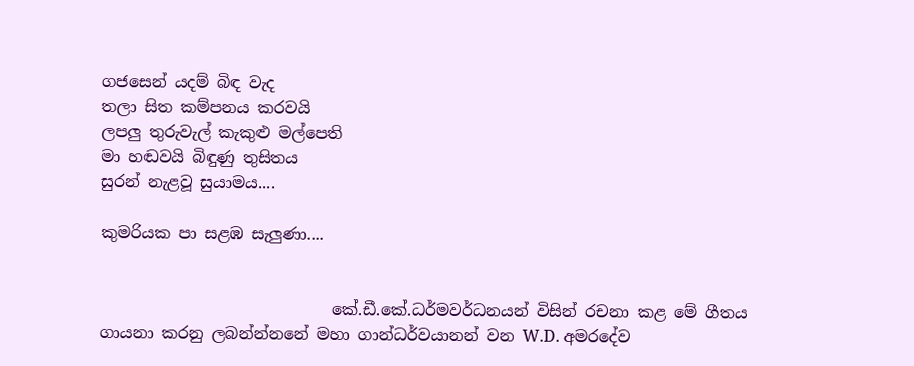ගජසෙන් යදම් බිඳ වැද
තලා සිත කම්පනය කරවයි
ලපලු තුරුවැල් කැකුළු මල්පෙති
මා හඬවයි බිඳුණු තුසිතය
සුරන් නැළවූ සුයාමය....

කුමරියක පා සළඹ සැලුණා....


                             කේ.ඩී.කේ.ධර්මවර්ධනයන් විසින් රචනා කළ මේ ගීතය ගායනා කරනු ලබන්න්නනේ මහා ගාන්ධර්වයානන් වන W.D. අමරදේව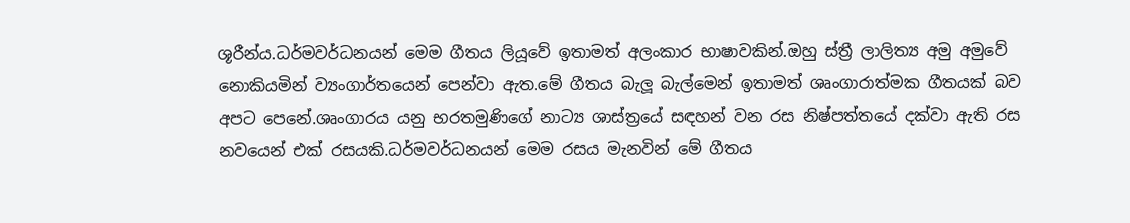ශූරීන්ය.ධර්මවර්ධනයන් මෙම ගීතය ලියූවේ ඉතාමත් අලංකාර භාෂාවකින්.ඔහු ස්ත්‍රී ලාලිත්‍ය අමු අමුවේ නොකියමින් ව්‍යංගාර්තයෙන් පෙන්වා ඇත.මේ ගීතය බැලූ බැල්මෙන් ඉතාමත් ශෘංගාරාත්මක ගීතයක් බව අපට පෙනේ.ශෘංගාරය යනු භරතමුණිගේ නාට්‍ය ශාස්ත්‍රයේ සඳහන් වන රස නිෂ්පත්තයේ දක්වා ඇති රස නවයෙන් එක් රසයකි.ධර්මවර්ධනයන් මෙම රසය මැනවින් මේ ගීතය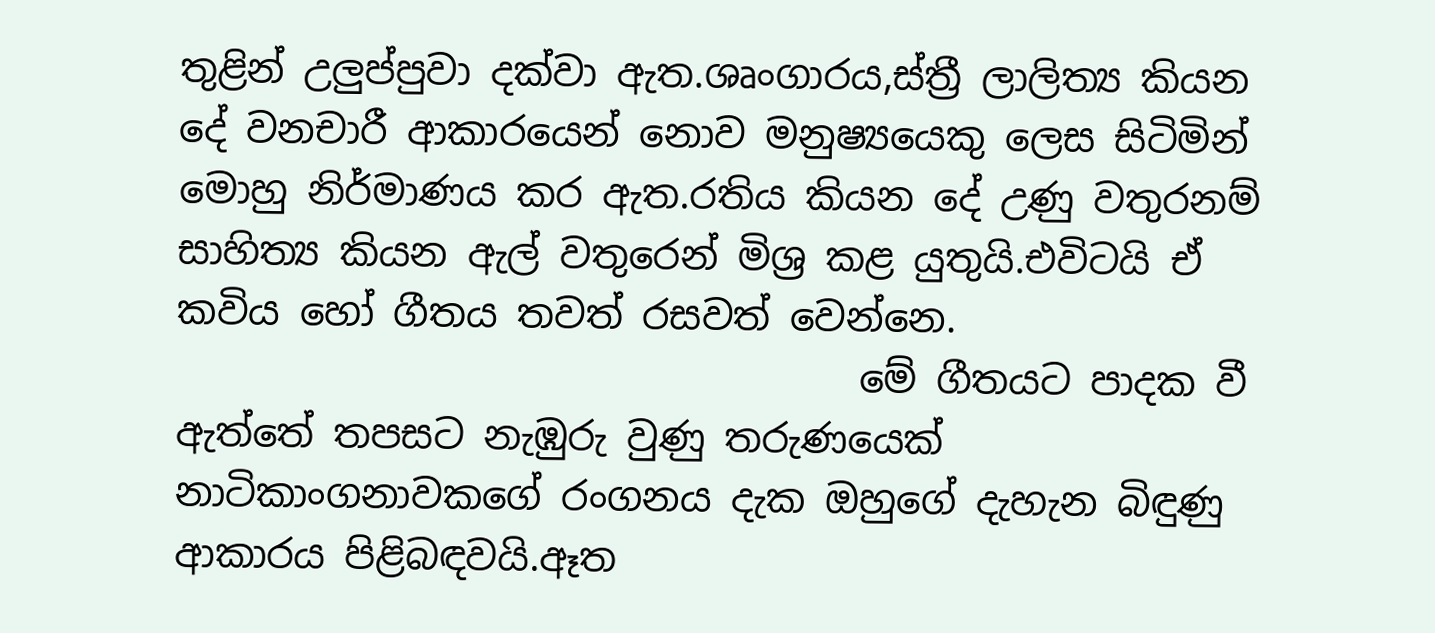තුළින් උලුප්පුවා දක්වා ඇත.ශෘංගාරය,ස්ත්‍රී ලාලිත්‍ය කියන දේ වනචාරී ආකාරයෙන් නොව මනුෂ්‍යයෙකු ලෙස සිටිමින් මොහු නිර්මාණය කර ඇත.රතිය කියන දේ උණු වතුරනම් සාහිත්‍ය කියන ඇල් වතුරෙන් මිශ්‍ර කළ යුතුයි.එවිටයි ඒ කවිය හෝ ගීතය තවත් රසවත් වෙන්නෙ.
                                   මේ ගීතයට පාදක වී ඇත්තේ තපසට නැඹුරු වුණු තරුණයෙක් නාටිකාංගනාවකගේ රංගනය දැක ඔහුගේ දැහැන බිඳුණු ආකාරය පිළිබඳවයි.ඈත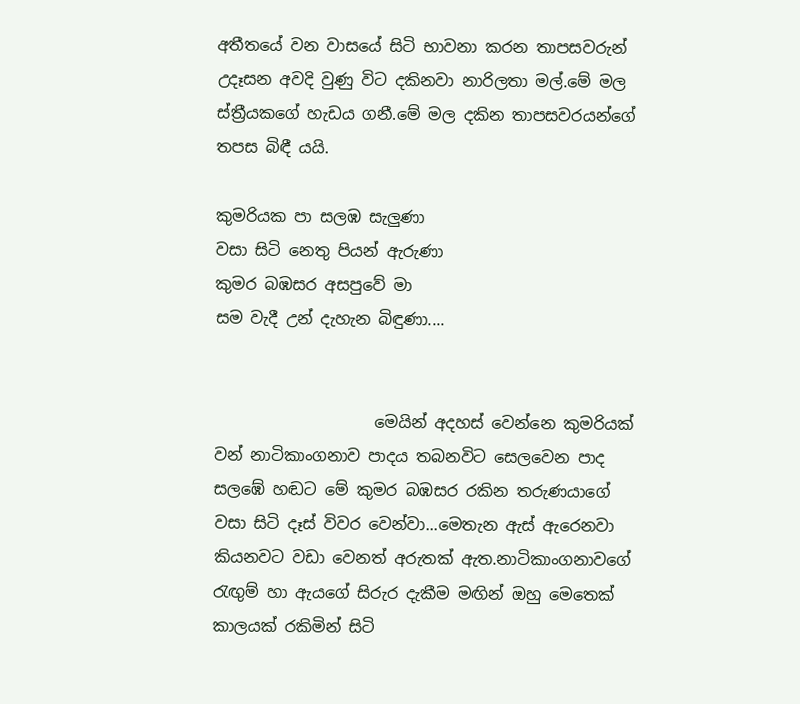අතීතයේ වන වාසයේ සිටි භාවනා කරන තාපසවරුන් උදෑසන අවදි වුණු විට දකිනවා නාරිලතා මල්.මේ මල ස්ත්‍රීයකගේ හැඩය ගනී.මේ මල දකින තාපසවරයන්ගේ තපස බිඳී යයි.

කුමරියක පා සලඹ සැලුණා
වසා සිටි නෙතු පියන් ඇරුණා
කුමර බඹසර අසපුවේ මා
සම වැදී උන් දැහැන බිඳුණා....


                    මෙයින් අදහස් වෙන්නෙ කුමරියක් වන් නාටිකාංගනාව පාදය තබනවිට සෙලවෙන පාද සලඹේ හඬට මේ කුමර බඹසර රකින තරුණයාගේ වසා සිටි දෑස් විවර වෙන්වා...මෙතැන ඇස් ඇරෙනවා කියනවට වඩා වෙනත් අරුතක් ඇත.නාටිකාංගනාවගේ රැඟුම් හා ඇයගේ සිරුර දැකීම මඟින් ඔහු මෙතෙක් කාලයක් රකිමින් සිටි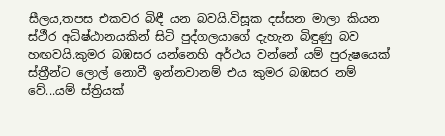සීලය,තපස එකවර බිඳී යන බවයි.විසූක දස්සන මාලා කියන ස්ථීර අධිෂ්ඨානයකින් සිටි පුද්ගලයාගේ දැහැන බිඳුණු බව හඟවයි.කුමර බඹසර යන්නෙහි අර්ථය වන්නේ යම් පුරුෂයෙක් ස්ත්‍රීන්ට ලොල් නොවී ඉන්නවානම් එය කුමර බඹසර නම් වේ...යම් ස්ත්‍රියක්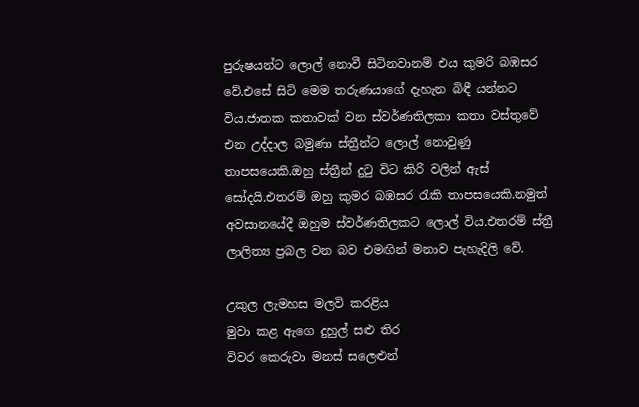පුරුෂයන්ට ලොල් නොවී සිටිනවානම් එය කුමරි බඹසර වේ.එසේ සිටි මෙම තරුණයාගේ දැහැන බිඳී යන්නට විය.ජාතක කතාවක් වන ස්වර්ණතිලකා කතා වස්තුවේ එන උද්දාල බමුණා ස්ත්‍රීන්ට ලොල් නොවුණු තාපසයෙකි.ඔහු ස්ත්‍රීන් දුටු විට කිරි වලින් ඇස් සෝදයි.එතරම් ඔහු කුමර බඹසර රැකි තාපසයෙකි.නමුත් අවසානයේදී ඔහුම ස්වර්ණතිලකට ලොල් විය.එතරම් ස්ත්‍රී ලාලිත්‍ය ප්‍රබල වන බව එමඟින් මනාව පැහැදිලි වේ.

උකුල ලැමහස මලවි කරළිය
මුවා කළ ඇගෙ දුහුල් සළු තිර
විවර කෙරුවා මනස් සලෙළුන්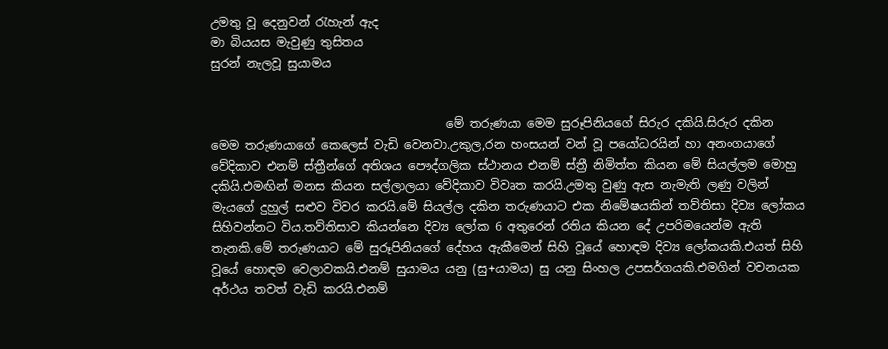උමතු වූ දෙනුවන් රැහැන් ඇද
මා බියයස මැවුණු තුසිතය
සුරන් නැලවූ සුයාමය


                                       මේ තරුණයා මෙම සුරූපිනියගේ සිරුර දකියි.සිරුර දකින මෙම තරුණයාගේ කෙලෙස් වැඩි වෙනවා.උකුල,රන හංසයන් වන් වූ පයෝධරයින් හා අනංගයාගේ වේදිකාව එනම් ස්ත්‍රීන්ගේ අතිශය පෞද්ගලික ස්ථානය එනම් ස්ත්‍රී නිමිත්ත කියන මේ සියල්ලම මොහු දකියි.එමඟින් මනස කියන සල්ලාලයා වේදිකාව විවෘත කරයි.උමතු වුණු ඇස නැමැති ලණු වලින් මැයගේ දුහුල් සළුව විවර කරයි.මේ සියල්ල දකින තරුණයාට එක නිමේෂයකින් තව්තිසා දිව්‍ය ලෝකය සිහිවන්නට විය.තව්තිසාව කියන්නෙ දිව්‍ය ලෝක 6 අතුරෙන් රතිය කියන දේ උපරිමයෙන්ම ඇති තැනකි.මේ තරුණයාට මේ සුරූපිනියගේ දේහය ඇකීමෙන් සිහි වූයේ හොඳම දිව්‍ය ලෝකයකි.එයත් සිහි වූයේ හොඳම වෙලාවකයි.එනම් සුයාමය යනු (සු+යාමය) සු යනු සිංහල උපසර්ගයකි.එමගින් වචනයක අර්ථය තවත් වැඩි කරයි.එනම්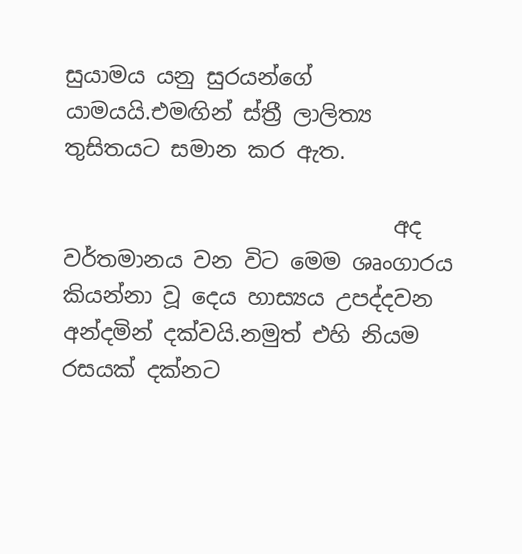සුයාමය යනු සුරයන්ගේ යාමයයි.එමඟින් ස්ත්‍රී ලාලිත්‍ය තුසිතයට සමාන කර ඇත.

                              අද වර්තමානය වන විට මෙම ශෘංගාරය කියන්නා වූ දෙය හාස්‍යය උපද්දවන අන්දමින් දක්වයි.නමුත් එහි නියම රසයක් දක්නට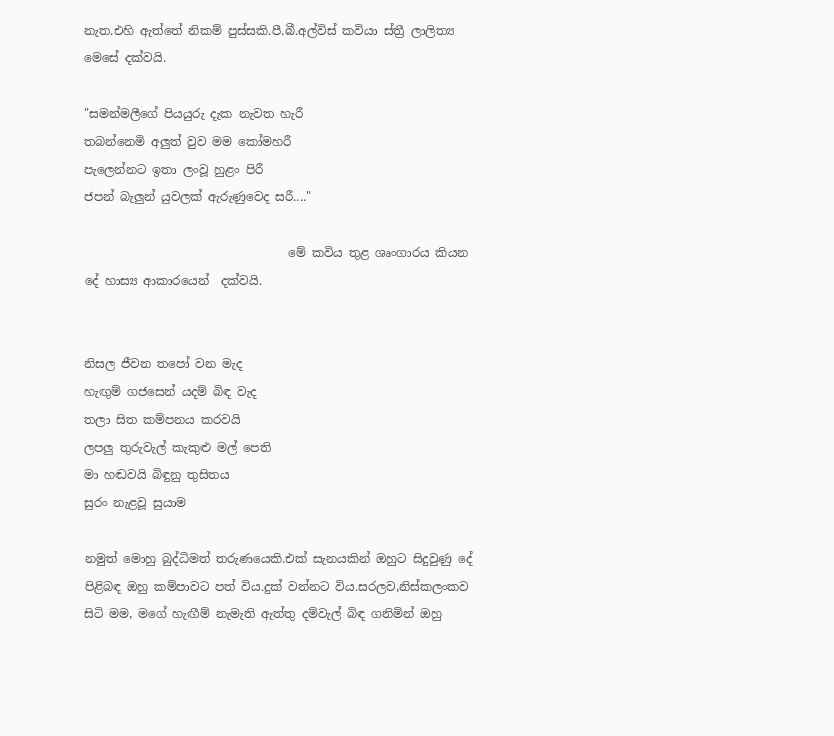නැත.එහි ඇත්තේ නිකම් පුස්සකි.පී.බී.අල්විස් කවියා ස්ත්‍රී ලාලිත්‍ය මෙසේ දක්වයි.

"සමන්මලීගේ පියයුරු දැක නැවත හැරී
තබන්නෙමි අලුත් වුව මම කෝමහරී
පැලෙන්නට ඉතා ලංවූ හුළං පිරී
ජපන් බැලුන් යුවලක් ඇරුණුවෙද සරී...."

                                  මේ කවිය තුළ ශෘංගාරය කියන දේ හාස්‍ය ආකාරයෙන්  දක්වයි.


නිසල ජීවන තපෝ වන මැද
හැඟුම් ගජසෙන් යදම් බිඳ වැද
තලා සිත කම්පනය කරවයි
ලපලු තුරුවැල් කැකුළු මල් පෙති
මා හඬවයි බිඳුනු තුසිතය
සුරං නැළවූ සුයාම

නමුත් මොහු බුද්ධිමත් තරුණයෙකි.එක් සැනයකින් ඔහුට සිදුවුණු දේ පිළිබඳ ඔහු කම්පාවට පත් විය.දුක් වන්නට විය.සරලව,නිස්කලංකව සිටි මම, මගේ හැඟීම් නැමැති ඇත්තු දම්වැල් බිඳ ගනිමින් ඔහු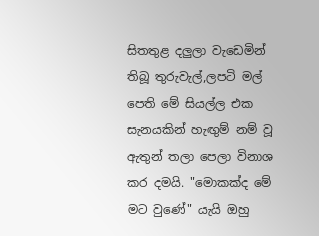සිතතුළ දලුලා වැඩෙමින් තිබූ තුරුවැල්,ලපටි මල් පෙති මේ සියල්ල එක සැනයකින් හැඟුම් නම් වූ ඇතුන් තලා පෙලා විනාශ කර දමයි. "මොකක්ද මේ මට වුණේ" යැයි ඔහු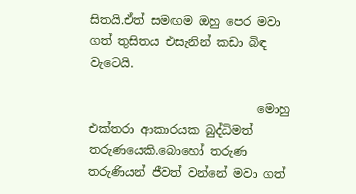සිතයි.ඒත් සමඟම ඔහු පෙර මවා ගත් තුසිතය එසැනින් කඩා බිඳ වැටෙයි.

                            මොහු එක්තරා ආකාරයක බුද්ධිමත් තරුණයෙකි.බොහෝ තරුණ තරුණියන් ජීවත් වන්නේ මවා ගත්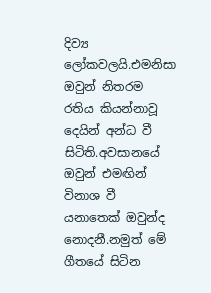දිව්‍ය ලෝකවලයි.එමනිසා ඔවුන් නිතරම රතිය කියන්නාවූ දෙයින් අන්ධ වී සිටිති.අවසානයේ ඔවුන් එමඟින් විනාශ වී යනාතෙක් ඔවුන්ද නොදනී.නමුත් මේ ගීතයේ සිටින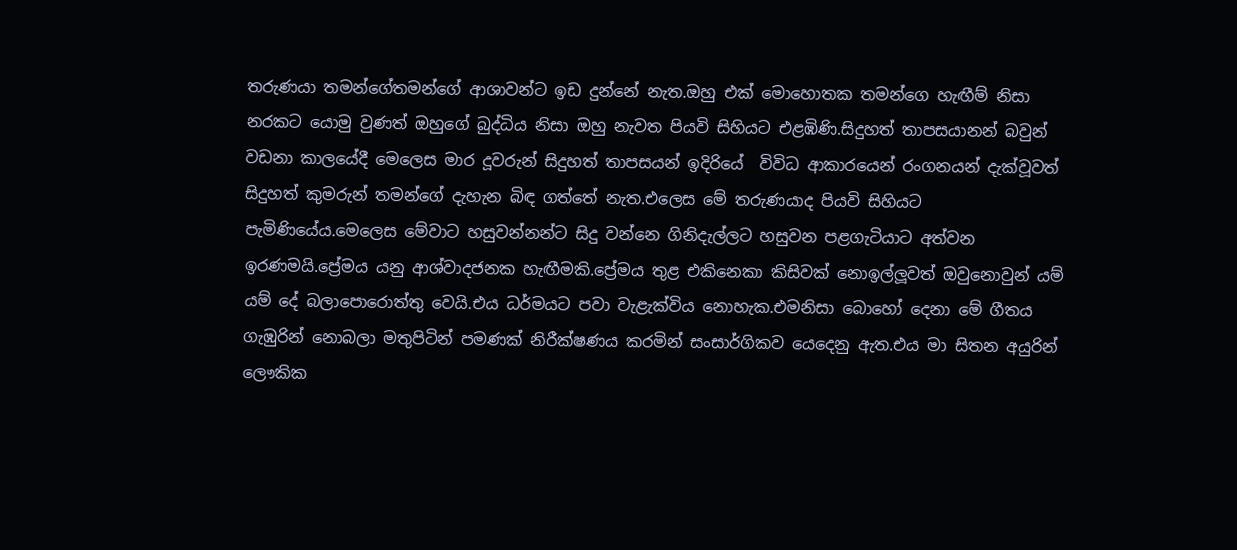තරුණයා තමන්ගේතමන්ගේ ආශාවන්ට ඉඩ දුන්නේ නැත.ඔහු එක් මොහොතක තමන්ගෙ හැඟීම් නිසා නරකට යොමු වුණත් ඔහුගේ බුද්ධිය නිසා ඔහු නැවත පියවි සිහියට එළඹිණි.සිදුහත් තාපසයානන් බවුන් වඩනා කාලයේදී මෙලෙස මාර දූවරුන් සිදුහත් තාපසයන් ඉදිරියේ  විවිධ ආකාරයෙන් රංගනයන් දැක්වූවත් සිදුහත් කුමරුන් තමන්ගේ දැහැන බිඳ ගත්තේ නැත.එලෙස මේ තරුණයාද පියවි සිහියට පැමිණියේය.මෙලෙස මේවාට හසුවන්නන්ට සිදු වන්නෙ ගිනිදැල්ලට හසුවන පළගැටියාට අත්වන ඉරණමයි.ප්‍රේමය යනු ආශ්වාදජනක හැඟීමකි.ප්‍රේමය තුළ එකිනෙකා කිසිවක් නොඉල්ලූවත් ඔවුනොවුන් යම් යම් දේ බලාපොරොත්තු වෙයි.එය ධර්මයට පවා වැළැක්විය නොහැක.එමනිසා බොහෝ දෙනා මේ ගීතය ගැඹුරින් නොබලා මතුපිටින් පමණක් නිරීක්ෂණය කරමින් සංසාර්ගිකව යෙදෙනු ඇත.එය මා සිතන අයුරින් ලෞකික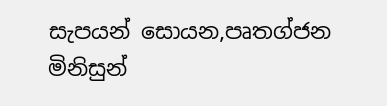සැපයන් සොයන,පෘතග්ජන මිනිසුන්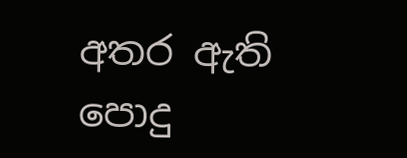අතර ඇති පොදු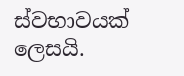ස්වභාවයක් ලෙසයි.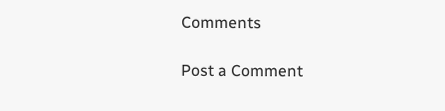Comments

Post a Comment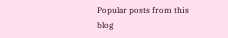Popular posts from this blog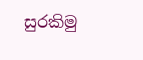සුරකිමු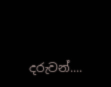දරුවන්....